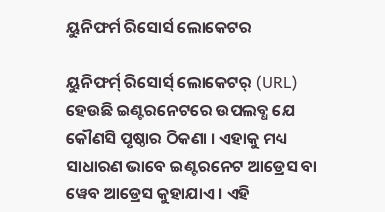ୟୁନିଫର୍ମ ରିସୋର୍ସ ଲୋକେଟର

ୟୁନିଫର୍ମ୍ ରିସୋର୍ସ୍ ଲୋକେଟର୍ (URL) ହେଉଛି ଇଣ୍ଟରନେଟରେ ଉପଲବ୍ଧ ଯେ କୌଣସି ପୃଷ୍ଠାର ଠିକଣା । ଏହାକୁ ମଧ୍ୟ ସାଧାରଣ ଭାବେ ଇଣ୍ଟରନେଟ ଆଡ୍ରେସ ବା ୱେବ ଆଡ୍ରେସ କୁହାଯାଏ । ଏହି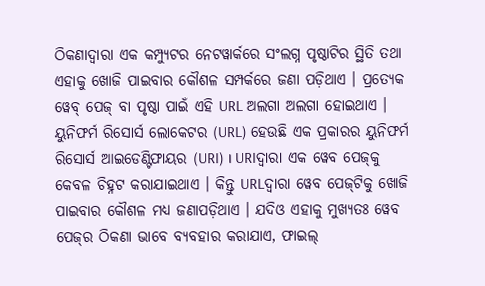ଠିକଣାଦ୍ୱାରା ଏକ କମ୍ପ୍ୟୁଟର ନେଟୱାର୍କ‌ରେ ସଂଲଗ୍ନ ପୃଷ୍ଠାଟିର ସ୍ଥିତି ତ‌ଥା ଏହାକୁ ଖୋଜି ପାଇବାର କୌଶଳ ସମ୍ପର୍କରେ ଜଣା ପଡ଼ିଥାଏ । ପ୍ରତ୍ୟେକ ୱେବ୍ ପେଜ୍ ବା ପୃଷ୍ଠା ପାଇଁ ଏହି URL ଅଲଗା ଅଲଗା ହୋଇଥାଏ । ୟୁନିଫର୍ମ ରିସୋର୍ସ ଲୋକେଟର (URL) ହେଉଛି ଏକ ପ୍ରକାରର ୟୁନିଫର୍ମ ରିସୋର୍ସ ଆଇଡେଣ୍ଟିଫାୟର (URI) । URIଦ୍ୱାରା ଏକ ୱେବ ପେଜ୍‌କୁ କେବଳ ଚିହ୍ନଟ କରାଯାଇଥାଏ । କିନ୍ତୁ URLଦ୍ୱାରା ୱେବ ପେଜ୍‌ଟିକୁ ଖୋଜି ପାଇବାର କୌଶଳ ମଧ୍ୟ ଜଣାପଡ଼ିଥାଏ । ଯଦିଓ ଏହାକୁ ମୁଖ୍ୟତଃ ୱେବ ପେଜ୍‌ର ଠିକଣା ଭାବେ ବ୍ୟବ‌ହାର କରାଯାଏ, ଫାଇଲ୍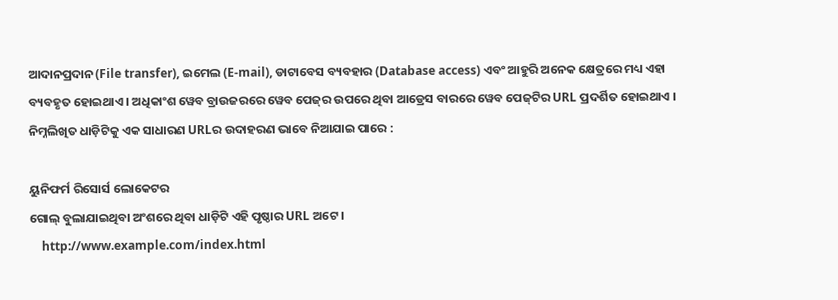ଆଦାନପ୍ରଦାନ (File transfer), ଇମେଲ (E-mail), ଡାଟାବେସ ବ୍ୟବ‌ହାର (Database access) ଏବଂ ଆହୁରି ଅନେକ କ୍ଷେତ୍ରରେ ମଧ୍ୟ ଏହା ବ୍ୟବ‌ହୃତ ହୋଇଥାଏ । ଅଧିକାଂଶ ୱେବ ବ୍ରାଉଜର‌ରେ ୱେବ ପେଜ୍‌ର ଉପରେ ଥିବା ଆଡ୍ରେସ ବାର‌ରେ ୱେବ ପେଜ୍‌ଟିର URL ପ୍ରଦର୍ଶିତ ହୋଇଥାଏ । ନିମ୍ନଲିଖିତ ଧାଡ଼ିଟିକୁ ଏକ ସାଧାରଣ URLର ଉଦାହରଣ ଭାବେ ନିଆଯାଇ ପାରେ :

ୟୁନିଫର୍ମ ରିସୋର୍ସ ଲୋକେଟର
ଗୋଲ୍ ବୁଲାଯାଇଥିବା ଅଂଶରେ ଥିବା ଧାଡ଼ିଟି ଏହି ପୃଷ୍ଠାର URL ଅଟେ ।
    http://www.example.com/index.html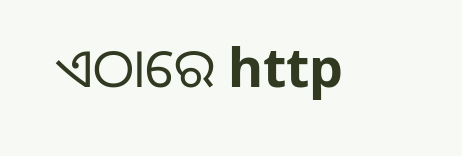ଏଠାରେ http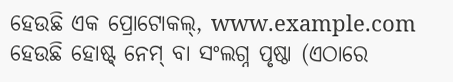ହେଉଛି ଏକ ପ୍ରୋଟୋକଲ୍, www.example.com ହେଉଛି ହୋଷ୍ଟ୍ ନେମ୍ ବା ସଂଲଗ୍ନ ପୃଷ୍ଠା (ଏଠାରେ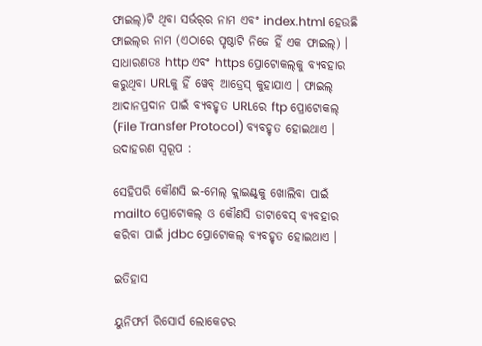ଫାଇଲ୍)ଟି ଥିବା ସର୍ଭର୍‌ର ନାମ ଏବଂ index.html ହେଉଛି ଫାଇଲ୍‌ର ନାମ (ଏଠାରେ ପୃଷ୍ଠାଟି ନିଜେ ହିଁ ଏକ ଫାଇଲ୍) । ସାଧାରଣତଃ http ଏବଂ https ପ୍ରୋଟୋକଲ୍‌କୁ ବ୍ୟବ‌ହାର କରୁଥିବା URLକୁ ହିଁ ୱେବ୍ ଆଡ୍ରେସ୍ କୁହାଯାଏ । ଫାଇଲ୍ ଆଦାନପ୍ରଦାନ ପାଇଁ ବ୍ୟବ‌ହୃତ URLରେ ftp ପ୍ରୋଟୋକଲ୍ (File Transfer Protocol) ବ୍ୟବ‌ହୃତ ହୋଇଥାଏ । ଉଦାହରଣ ସ୍ୱରୂପ :

ସେହିପରି କୌଣସି ଇ-ମେଲ୍ କ୍ଲାଇଣ୍ଟ୍‌କୁ ଖୋଲିବା ପାଇଁ mailto ପ୍ରୋଟୋକଲ୍ ଓ କୌଣସି ଡାଟାବେସ୍ ବ୍ୟବ‌ହାର କରିବା ପାଇଁ jdbc ପ୍ରୋଟୋକଲ୍ ବ୍ୟବ‌ହୃତ ହୋଇଥାଏ ।

ଇତିହାସ

ୟୁନିଫର୍ମ ରିସୋର୍ସ ଲୋକେଟର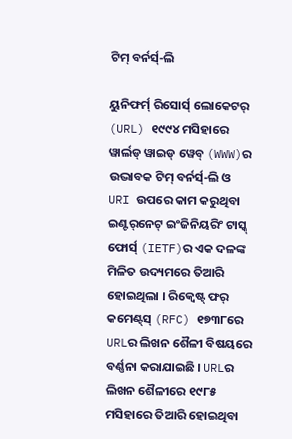ଟିମ୍ ବର୍ନର୍ସ୍-ଲି

ୟୁନିଫର୍ମ୍ ରିସୋର୍ସ୍ ଲୋକେଟର୍ (URL) ୧୯୯୪ ମସିହାରେ ୱାର୍ଲଡ୍ ୱାଇଡ୍ ୱେବ୍ (WWW)ର ଉଦ୍ଭାବକ ଟିମ୍ ବର୍ନର୍ସ୍-ଲି ଓ URI ଉପରେ କାମ କରୁଥିବା ଇଣ୍ଟର୍‌ନେଟ୍ ଇଂଜିନିୟରିଂ ଟାସ୍କ୍ ଫୋର୍ସ୍ (IETF)ର ଏକ ଦଳଙ୍କ ମିଳିତ ଉଦ୍ୟମରେ ତିଆରି ହୋଇଥିଲା । ରିକ୍ୱେଷ୍ଟ୍ ଫର୍ କମେଣ୍ଟ୍‌ସ୍ (RFC) ୧୭୩୮ରେ URLର ଲିଖନ ଶୈଳୀ ବିଷୟରେ ବର୍ଣ୍ଣନା କରାଯାଇଛି । URLର ଲିଖନ ଶୈଳୀରେ ୧୯୮୫ ମସିହାରେ ତିଆରି ହୋଇଥିବା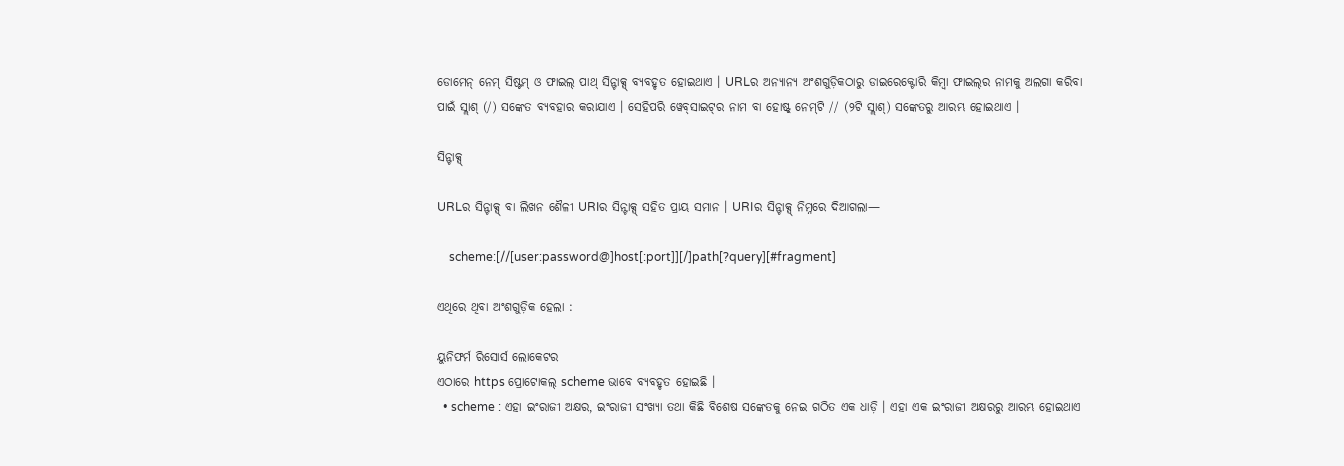ଡୋମେନ୍ ନେମ୍ ସିଷ୍ଟମ୍ ଓ ଫାଇଲ୍ ପାଥ୍ ସିନ୍ଟାକ୍ସ୍ ବ୍ୟବ‌ହୃତ ହୋଇଥାଏ । URLର ଅନ୍ୟାନ୍ୟ ଅଂଶଗୁଡ଼ିକଠାରୁ ଡାଇରେକ୍ଟୋରି କିମ୍ବା ଫାଇଲ୍‌ର ନାମକୁ ଅଲଗା କରିବା ପାଇଁ ସ୍ଲାଶ୍ (/) ସଙ୍କେତ ବ୍ୟବ‌ହାର କରାଯାଏ । ସେହିପରି ୱେବ୍‌ସାଇଟ୍‌ର ନାମ ବା ହୋଷ୍ଟ୍ ନେମ୍‌ଟି // (୨ଟି ସ୍ଲାଶ୍) ସଙ୍କେତରୁ ଆରମ୍ଭ ହୋଇଥାଏ ।

ସିନ୍ଟାକ୍ସ୍

URLର ସିନ୍ଟାକ୍ସ୍ ବା ଲିଖନ ଶୈଳୀ URIର ସିନ୍ଟାକ୍ସ୍ ସ‌ହିତ ପ୍ରାୟ ସମାନ । URIର ସିନ୍ଟାକ୍ସ୍ ନିମ୍ନରେ ଦିଆଗଲା—

    scheme:[//[user:password@]host[:port]][/]path[?query][#fragment]

ଏଥିରେ ଥିବା ଅଂଶଗୁଡ଼ିକ ହେଲା :

ୟୁନିଫର୍ମ ରିସୋର୍ସ ଲୋକେଟର
ଏଠାରେ https ପ୍ରୋଟୋକଲ୍ scheme ଭାବେ ବ୍ୟବ‌ହୃତ ହୋଇଛି ।
  • scheme : ଏହା ଇଂରାଜୀ ଅକ୍ଷର, ଇଂରାଜୀ ସଂଖ୍ୟା ତ‌ଥା କିଛି ବିଶେଷ ସଙ୍କେତକୁ ନେଇ ଗଠିତ ଏକ ଧାଡ଼ି । ଏହା ଏକ ଇଂରାଜୀ ଅକ୍ଷରରୁ ଆରମ୍ଭ ହୋଇଥାଏ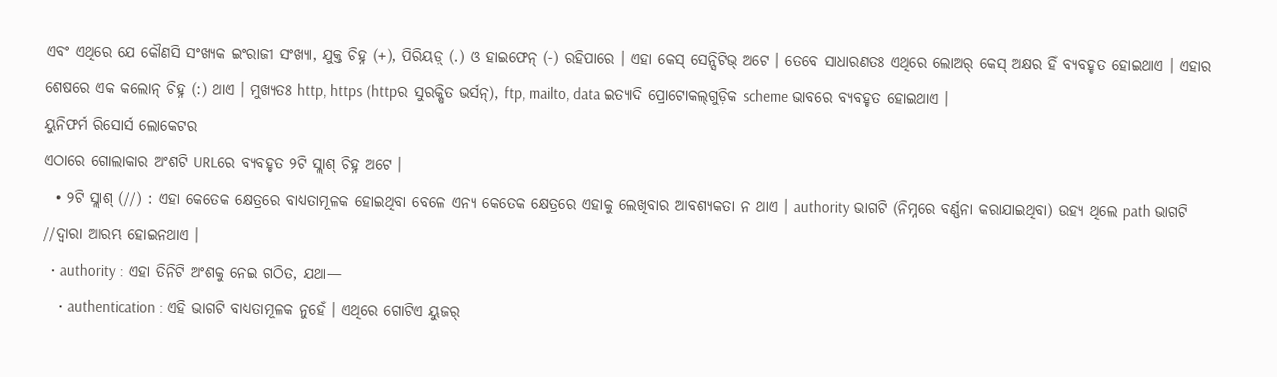ଏବଂ ଏଥିରେ ଯେ କୌଣସି ସଂଖ୍ୟକ ଇଂରାଜୀ ସଂଖ୍ୟା, ଯୁକ୍ତ ଚିହ୍ନ (+), ପିରିୟଡ଼୍ (.) ଓ ହାଇଫେନ୍ (-) ରହିପାରେ । ଏହା କେସ୍ ସେନ୍ସିଟିଭ୍ ଅଟେ । ତେବେ ସାଧାରଣତଃ ଏଥିରେ ଲୋଅର୍ କେସ୍ ଅକ୍ଷର ହିଁ ବ୍ୟବ‌ହୃତ ହୋଇଥାଏ । ଏହାର ଶେଷରେ ଏକ କଲୋନ୍ ଚିହ୍ନ (:) ଥାଏ । ମୁଖ୍ୟତଃ http, https (httpର ସୁରକ୍ଷିତ ଭର୍ସନ୍), ftp, mailto, data ଇତ୍ୟାଦି ପ୍ରୋଟୋକଲ୍‌ଗୁଡ଼ିକ scheme ଭାବରେ ବ୍ୟବ‌ହୃତ ହୋଇଥାଏ ।
ୟୁନିଫର୍ମ ରିସୋର୍ସ ଲୋକେଟର
ଏଠାରେ ଗୋଲାକାର ଅଂଶଟି URLରେ ବ୍ୟବ‌ହୃତ ୨ଟି ସ୍ଲାଶ୍ ଚିହ୍ନ ଅଟେ ।
  • ୨ଟି ସ୍ଲାଶ୍ (//) : ଏହା କେତେକ କ୍ଷେତ୍ରରେ ବାଧ୍ୟତାମୂଳକ ହୋଇଥିବା ବେଳେ ଏନ୍ୟ କେତେକ କ୍ଷେତ୍ରରେ ଏହାକୁ ଲେଖିବାର ଆବଶ୍ୟକତା ନ ଥାଏ । authority ଭାଗଟି (ନିମ୍ନରେ ବର୍ଣ୍ଣନା କରାଯାଇଥିବା) ଉହ୍ୟ ଥିଲେ path ଭାଗଟି //ଦ୍ୱାରା ଆରମ୍ଭ ହୋଇନଥାଏ ।
  • authority : ଏହା ତିନିଟି ଅଂଶକୁ ନେଇ ଗଠିତ, ଯଥା—
    • authentication : ଏହି ଭାଗଟି ବାଧ୍ୟତାମୂଳକ ନୁହେଁ । ଏଥିରେ ଗୋଟିଏ ୟୁଜର୍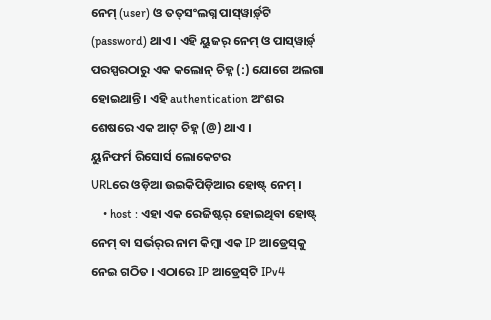ନେମ୍ (user) ଓ ତ‌ତ୍‌ସଂଲଗ୍ନ ପାସ୍‌ୱାର୍ଡ଼୍‌ଟି (password) ଥାଏ । ଏହି ୟୁଜର୍ ନେମ୍ ଓ ପାସ୍‌ୱାର୍ଡ଼୍ ପରସ୍ପରଠାରୁ ଏକ କଲୋନ୍ ଚିହ୍ନ (:) ଯୋଗେ ଅଲଗା ହୋଇଥାନ୍ତି । ଏହି authentication ଅଂଶର ଶେଷରେ ଏକ ଆଟ୍ ଚିହ୍ନ (@) ଥାଏ ।
ୟୁନିଫର୍ମ ରିସୋର୍ସ ଲୋକେଟର
URLରେ ଓଡ଼ିଆ ଉଇକିପିଡ଼ିଆର ହୋଷ୍ଟ୍ ନେମ୍ ।
    • host : ଏହା ଏକ ରେଜିଷ୍ଟର୍ ହୋଇଥିବା ହୋଷ୍ଟ୍ ନେମ୍ ବା ସର୍ଭର୍‌ର ନାମ କିମ୍ବା ଏକ IP ଆଡ୍ରେସ୍‌କୁ ନେଇ ଗଠିତ । ଏଠାରେ IP ଆଡ୍ରେସ୍‌ଟି IPv4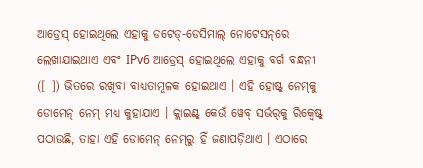ଆଡ୍ରେସ୍ ହୋଇଥିଲେ ଏହାକୁ ଡଟେଡ୍-ଡେସିମାଲ୍ ନୋଟେସନ୍‌ରେ ଲେଖାଯାଇଥାଏ ଏବଂ IPv6 ଆଡ୍ରେସ୍ ହୋଇଥିଲେ ଏହାକୁ ବର୍ଗ ବନ୍ଧନୀ ([ ]) ଭିତରେ ରଖିବା ବାଧ୍ୟତାମୂଳକ ହୋଇଥାଏ । ଏହି ହୋଷ୍ଟ୍ ନେମ୍‌କୁ ଡୋମେନ୍ ନେମ୍ ମଧ୍ୟ କୁହାଯାଏ । କ୍ଲାଇଣ୍ଟ୍ କେଉଁ ୱେବ୍ ସର୍ଭର୍‌କୁ ରିକ୍ୱେଷ୍ଟ୍ ପଠାଉଛି, ତାହା ଏହି ଡୋମେନ୍ ନେମ୍‌ରୁ ହିଁ ଜଣାପଡ଼ିଥାଏ । ଏଠାରେ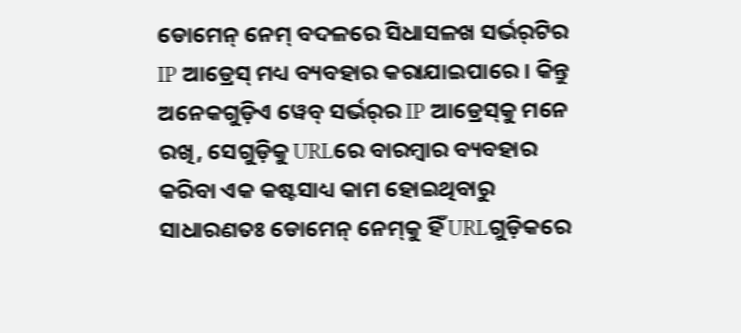ଡୋମେନ୍ ନେମ୍ ବଦଳରେ ସିଧାସଳଖ ସର୍ଭର୍‌ଟିର IP ଆଡ୍ରେସ୍ ମଧ୍ୟ ବ୍ୟବ‌ହାର କରାଯାଇପାରେ । କିନ୍ତୁ ଅନେକଗୁଡ଼ିଏ ୱେବ୍ ସର୍ଭର୍‌ର IP ଆଡ୍ରେସ୍‌କୁ ମନେ ରଖି, ସେଗୁଡ଼ିକୁ URLରେ ବାରମ୍ବାର ବ୍ୟବ‌ହାର କରିବା ଏକ କଷ୍ଟସାଧ୍ୟ କାମ ହୋଇଥିବାରୁ ସାଧାରଣତଃ ଡୋମେନ୍ ନେମ୍‌କୁ ହିଁ URLଗୁଡ଼ିକରେ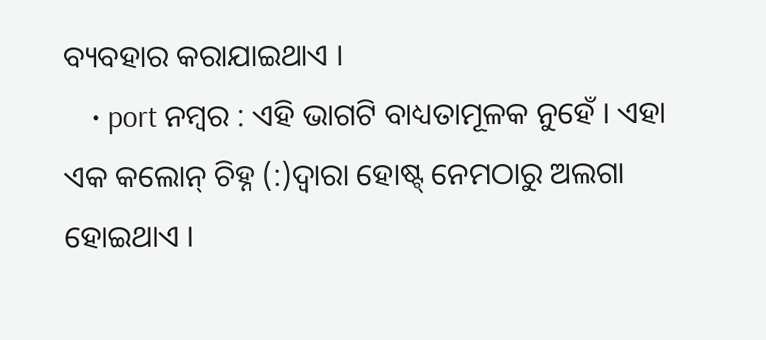ବ୍ୟବ‌ହାର କରାଯାଇଥାଏ ।
    • port ନମ୍ବର : ଏହି ଭାଗଟି ବାଧ୍ୟତାମୂଳକ ନୁହେଁ । ଏହା ଏକ କଲୋନ୍ ଚିହ୍ନ (:)ଦ୍ୱାରା ହୋଷ୍ଟ୍ ନେମ‌ଠାରୁ ଅଲଗା ହୋଇଥାଏ ।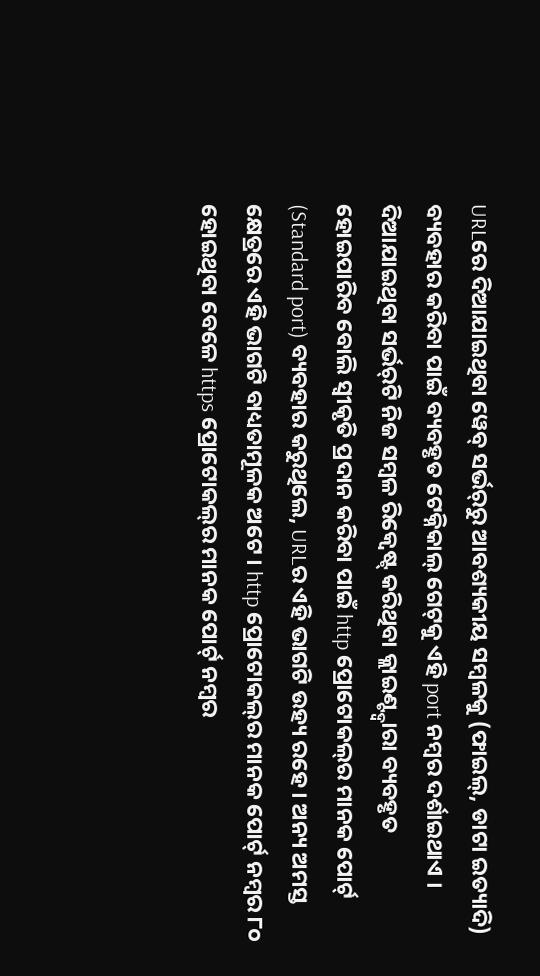URLରେ ଦିଆଯାଇଥିବା ୱେବ୍ ସର୍ଭର୍‌ରୁ ଆବଶ୍ୟକୀୟ ସମ୍ବଳକୁ (ଫାଇଲ୍, ଡାଟା ଇତ୍ୟାଦି) ବ୍ୟବ‌ହାର କରିବା ପାଇଁ ବ୍ୟବ‌ହୃତ ଟେକ୍ନିକାଲ୍ ଗେଟ୍‌କୁ ଏହି port ନମ୍ବର ଦର୍ଶାଇଥାଏ । ଦିଆଯାଇଥିବା ସର୍ଭର୍‌ଟି ନିଜ ସମ୍ବଳ ରିକ୍ୱେଷ୍ଟ୍ କରିଥିବା କ୍ଲାଇଣ୍ଟ୍ଦ୍ୱାରା ବ୍ୟବ‌ହୃତ ହୋଇପାରିବ ବୋଲି ସ୍ୱୀକୃତି ପ୍ରଦାନ କରିବା ପାଇଁ http ପ୍ରୋଟୋକଲ୍‌ର ମାନ‌କ ପୋର୍ଟ୍ (Standard port) ବ୍ୟବ‌ହାର କରୁଥିଲେ, URLର ଏହି ଭାଗଟି ଉହ୍ୟ ରହେ । ଅନ୍ୟ ଅମସ୍ତ କ୍ଷେତ୍ରରେ ଏହି ଭାଗଟି ବାଧ୍ୟତାମୂଳକ ଅଟେ । http ପ୍ରୋଟୋକଲ୍‌ର ମାନ‌କ ପୋର୍ଟ୍ ନମ୍ବର ୮୦ ହୋଇଥିବା ବେଳେ https ପ୍ରୋଟୋକଲ୍‌ର ମାନ‌କ ପୋର୍ଟ୍ ନମ୍ବର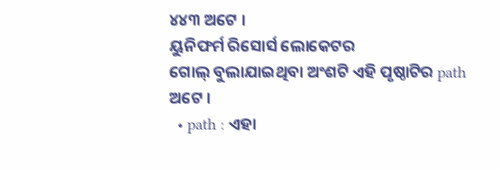୪୪୩ ଅଟେ ।
ୟୁନିଫର୍ମ ରିସୋର୍ସ ଲୋକେଟର
ଗୋଲ୍ ବୁଲାଯାଇଥିବା ଅଂଶଟି ଏହି ପୃଷ୍ଠାଟିର path ଅଟେ ।
  • path : ଏହା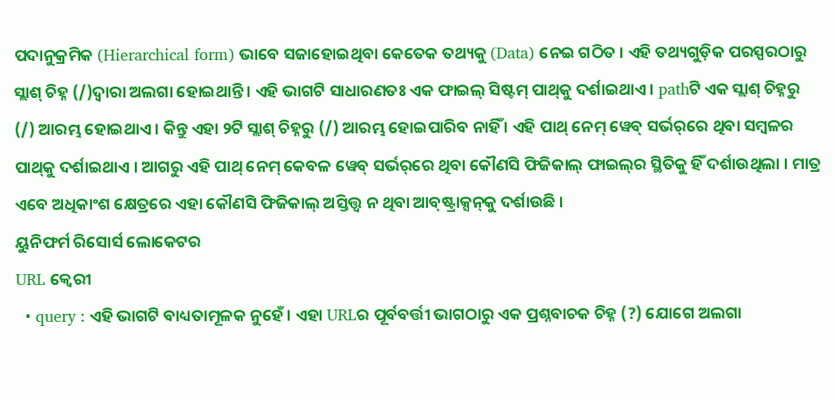ପଦାନୁକ୍ରମିକ (Hierarchical form) ଭାବେ ସଜାହୋଇଥିବା କେତେକ ତ‌ଥ୍ୟକୁ (Data) ନେଇ ଗଠିତ । ଏହି ତ‌ଥ୍ୟଗୁଡ଼ିକ ପରସ୍ପରଠାରୁ ସ୍ଲାଶ୍ ଚିହ୍ନ (/)ଦ୍ୱାରା ଅଲଗା ହୋଇଥାନ୍ତି । ଏହି ଭାଗଟି ସାଧାରଣତଃ ଏକ ଫାଇଲ୍ ସିଷ୍ଟମ୍ ପାଥ୍‌କୁ ଦର୍ଶାଇଥାଏ । pathଟି ଏକ ସ୍ଲାଶ୍ ଚିହ୍ନରୁ (/) ଆରମ୍ଭ ହୋଇଥାଏ । କିନ୍ତୁ ଏହା ୨ଟି ସ୍ଲାଶ୍ ଚିହ୍ନରୁ (/) ଆରମ୍ଭ ହୋଇପାରିବ ନାହିଁ । ଏହି ପାଥ୍ ନେମ୍ ୱେବ୍ ସର୍ଭର୍‌ରେ ଥିବା ସମ୍ବଳର ପାଥ୍‌କୁ ଦର୍ଶାଇଥାଏ । ଆଗରୁ ଏହି ପାଥ୍ ନେମ୍ କେବଳ ୱେବ୍ ସର୍ଭର୍‌ରେ ଥିବା କୌଣସି ଫିଜିକାଲ୍ ଫାଇଲ୍‌ର ସ୍ଥିତିକୁ ହିଁ ଦର୍ଶାଉଥିଲା । ମାତ୍ର ଏବେ ଅଧିକାଂଶ କ୍ଷେତ୍ରରେ ଏହା କୌଣସି ଫିଜିକାଲ୍ ଅସ୍ତିତ୍ତ୍ୱ ନ ଥିବା ଆବ୍‌ଷ୍ଟ୍ରାକ୍ସନ୍‌କୁ ଦର୍ଶାଉଛି ।
ୟୁନିଫର୍ମ ରିସୋର୍ସ ଲୋକେଟର
URL କ୍ୱେରୀ
  • query : ଏହି ଭାଗଟି ବାଧ୍ୟତାମୂଳକ ନୁହେଁ । ଏହା URLର ପୂର୍ବବର୍ତ୍ତୀ ଭାଗଠାରୁ ଏକ ପ୍ରଶ୍ନବାଚକ ଚିହ୍ନ (?) ଯୋଗେ ଅଲଗା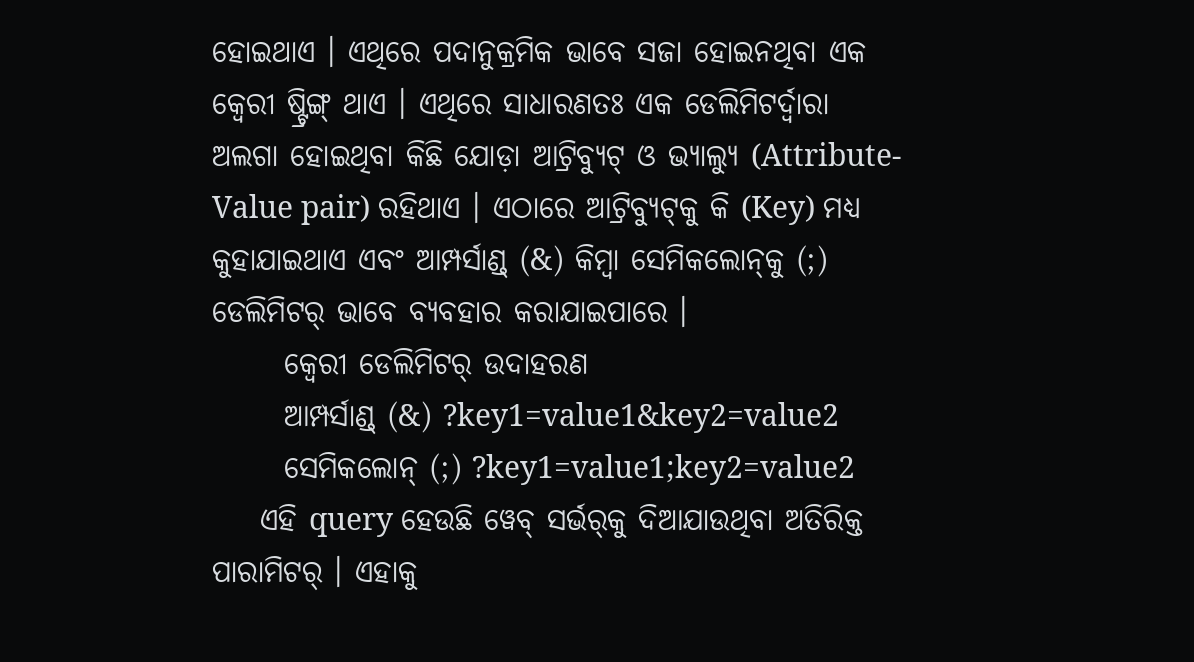ହୋଇଥାଏ । ଏଥିରେ ପଦାନୁକ୍ରମିକ ଭାବେ ସଜା ହୋଇନଥିବା ଏକ କ୍ୱେରୀ ଷ୍ଟ୍ରିଙ୍ଗ୍ ଥାଏ । ଏଥିରେ ସାଧାରଣତଃ ଏକ ଡେଲିମିଟର୍ଦ୍ୱାରା ଅଲଗା ହୋଇଥିବା କିଛି ଯୋଡ଼ା ଆଟ୍ରିବ୍ୟୁଟ୍ ଓ ଭ୍ୟାଲ୍ୟୁ (Attribute-Value pair) ରହିଥାଏ । ଏଠାରେ ଆଟ୍ରିବ୍ୟୁଟ୍‌କୁ କି (Key) ମଧ୍ୟ କୁହାଯାଇଥାଏ ଏବଂ ଆମ୍ପର୍ସାଣ୍ଡ୍ (&) କିମ୍ବା ସେମିକଲୋନ୍‌କୁ (;) ଡେଲିମିଟର୍ ଭାବେ ବ୍ୟବ‌ହାର କରାଯାଇପାରେ ।
      କ୍ୱେରୀ ଡେଲିମିଟର୍ ଉଦାହରଣ
      ଆମ୍ପର୍ସାଣ୍ଡ୍ (&) ?key1=value1&key2=value2
      ସେମିକଲୋନ୍‌ (;) ?key1=value1;key2=value2
    ଏହି query ହେଉଛି ୱେବ୍ ସର୍ଭର୍‌କୁ ଦିଆଯାଉଥିବା ଅତିରିକ୍ତ ପାରାମିଟର୍ । ଏହାକୁ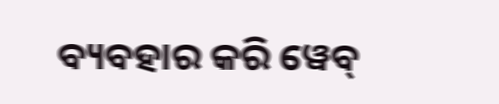ବ୍ୟବ‌ହାର କରି ୱେବ୍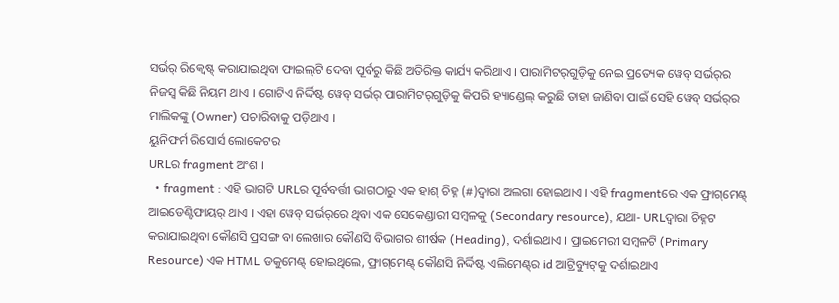ସର୍ଭର୍ ରିକ୍ୱେଷ୍ଟ୍ କରାଯାଇଥିବା ଫାଇଲ୍‌ଟି ଦେବା ପୂର୍ବରୁ କିଛି ଅତିରିକ୍ତ କାର୍ଯ୍ୟ କରିଥାଏ । ପାରାମିଟର୍‌ଗୁଡ଼ିକୁ ନେଇ ପ୍ରତ୍ୟେକ ୱେବ୍ ସର୍ଭର୍‌ର ନିଜସ୍ୱ କିଛି ନିୟମ ଥାଏ । ଗୋଟିଏ ନିର୍ଦ୍ଦିଷ୍ଟ ୱେବ୍ ସର୍ଭର୍ ପାରାମିଟର୍‌ଗୁଡ଼ିକୁ କିପରି ହ୍ୟାଣ୍ଡେଲ୍ କରୁଛି ତାହା ଜାଣିବା ପାଇଁ ସେହି ୱେବ୍ ସର୍ଭର୍‌ର ମାଲିକଙ୍କୁ (Owner) ପଚାରିବାକୁ ପଡ଼ିଥାଏ ।
ୟୁନିଫର୍ମ ରିସୋର୍ସ ଲୋକେଟର
URLର fragment ଅଂଶ ।
  • fragment : ଏହି ଭାଗଟି URLର ପୂର୍ବବର୍ତ୍ତୀ ଭାଗଠାରୁ ଏକ ହାଶ୍ ଚିହ୍ନ (#)ଦ୍ୱାରା ଅଲଗା ହୋଇଥାଏ । ଏହି fragmentରେ ଏକ ଫ୍ରାଗ୍‌ମେଣ୍ଟ୍ ଆଇଡେଣ୍ଟିଫାୟର୍ ଥାଏ । ଏହା ୱେବ୍ ସର୍ଭର୍‌ରେ ଥିବା ଏକ ସେକେଣ୍ଡାରୀ ସମ୍ବଳକୁ (Secondary resource), ଯଥା- URLଦ୍ୱାରା ଚିହ୍ନଟ କରାଯାଇଥିବା କୌଣସି ପ୍ରସଙ୍ଗ ବା ଲେଖାର କୌଣସି ବିଭାଗର ଶୀର୍ଷକ (Heading), ଦର୍ଶାଇଥାଏ । ପ୍ରାଇମେରୀ ସମ୍ବଳଟି (Primary Resource) ଏକ HTML ଡକୁମେଣ୍ଟ୍ ହୋଇଥିଲେ, ଫ୍ରାଗ୍‌ମେଣ୍ଟ୍ କୌଣସି ନିର୍ଦ୍ଦିଷ୍ଟ ଏଲିମେଣ୍ଟ୍‌ର id ଆଟ୍ରିବ୍ୟୁଟ୍‌କୁ ଦର୍ଶାଇଥାଏ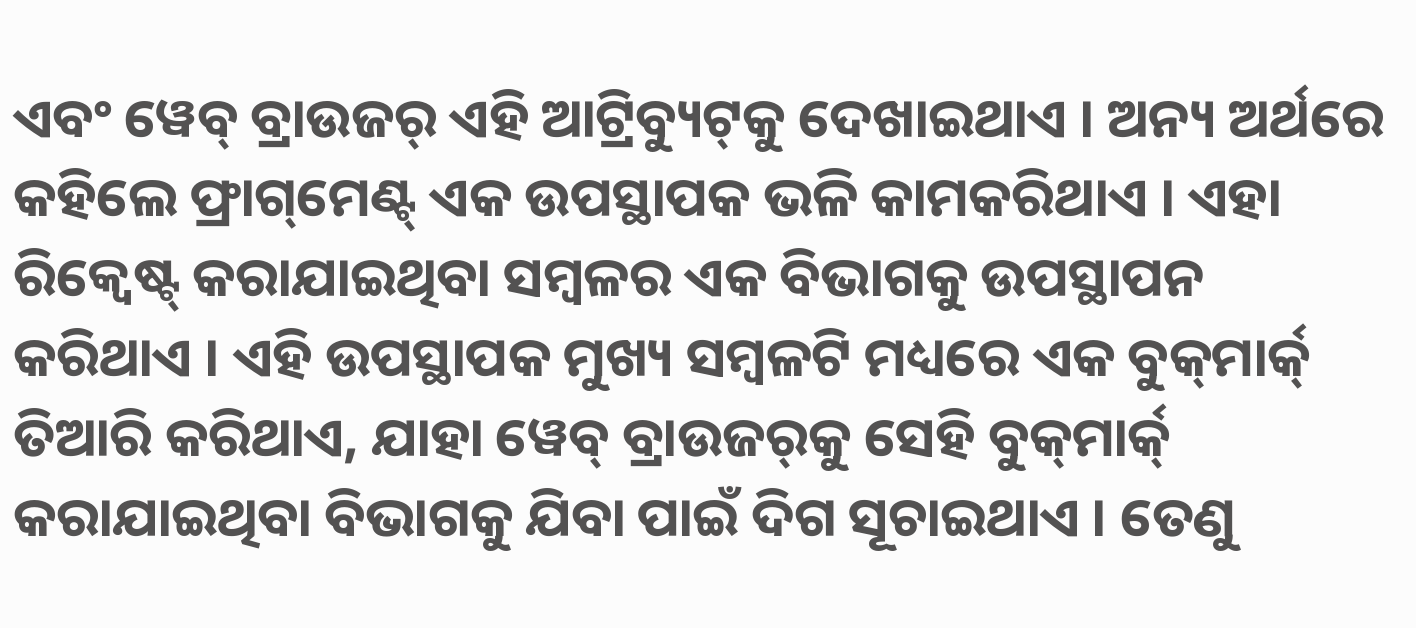ଏବଂ ୱେବ୍ ବ୍ରାଉଜର୍ ଏହି ଆଟ୍ରିବ୍ୟୁଟ୍‌କୁ ଦେଖାଇଥାଏ । ଅନ୍ୟ ଅର୍ଥରେ କ‌ହିଲେ ଫ୍ରାଗ୍‌ମେଣ୍ଟ୍ ଏକ ଉପସ୍ଥାପକ ଭଳି କାମକରିଥାଏ । ଏହା ରିକ୍ୱେଷ୍ଟ୍ କରାଯାଇଥିବା ସମ୍ବଳର ଏକ ବିଭାଗକୁ ଉପସ୍ଥାପନ କରିଥାଏ । ଏହି ଉପସ୍ଥାପକ ମୁଖ୍ୟ ସମ୍ବଳଟି ମଧ୍ୟରେ ଏକ ବୁକ୍‌ମାର୍କ୍ ତିଆରି କରିଥାଏ, ଯାହା ୱେବ୍ ବ୍ରାଉଜର୍‌କୁ ସେହି ବୁକ୍‌ମାର୍କ୍ କରାଯାଇଥିବା ବିଭାଗକୁ ଯିବା ପାଇଁ ଦିଗ ସୂଚାଇଥାଏ । ତେଣୁ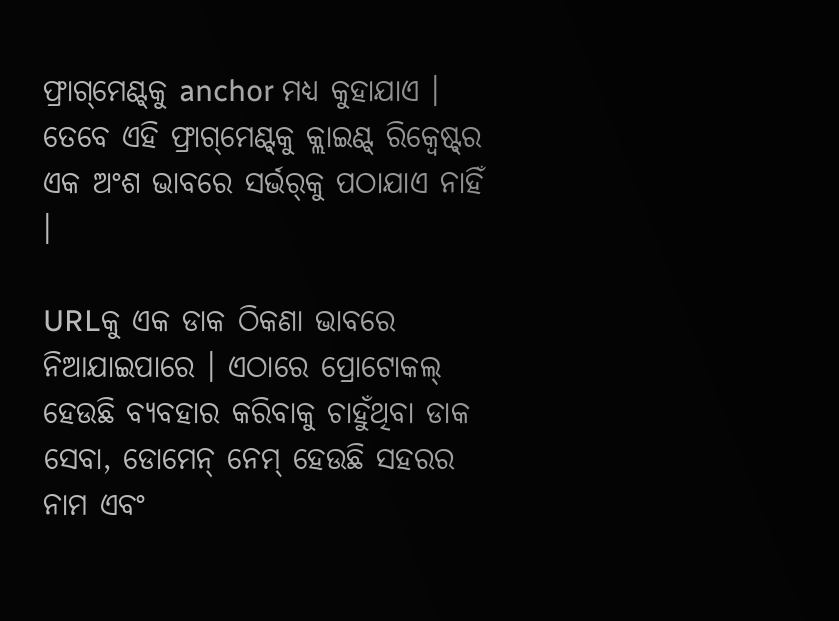ଫ୍ରାଗ୍‌ମେଣ୍ଟ୍‌କୁ anchor ମଧ୍ୟ କୁହାଯାଏ । ତେବେ ଏହି ଫ୍ରାଗ୍‌ମେଣ୍ଟ୍‌କୁ କ୍ଲାଇଣ୍ଟ୍ ରିକ୍ୱେଷ୍ଟ୍‌ର ଏକ ଅଂଶ ଭାବରେ ସର୍ଭର୍‌କୁ ପଠାଯାଏ ନାହିଁ ।

URLକୁ ଏକ ଡାକ ଠିକଣା ଭାବରେ ନିଆଯାଇପାରେ । ଏଠାରେ ପ୍ରୋଟୋକଲ୍ ହେଉଛି ବ୍ୟବ‌ହାର କରିବାକୁ ଚାହୁଁଥିବା ଡାକ ସେବା, ଡୋମେନ୍ ନେମ୍ ହେଉଛି ସ‌ହରର ନାମ ଏବଂ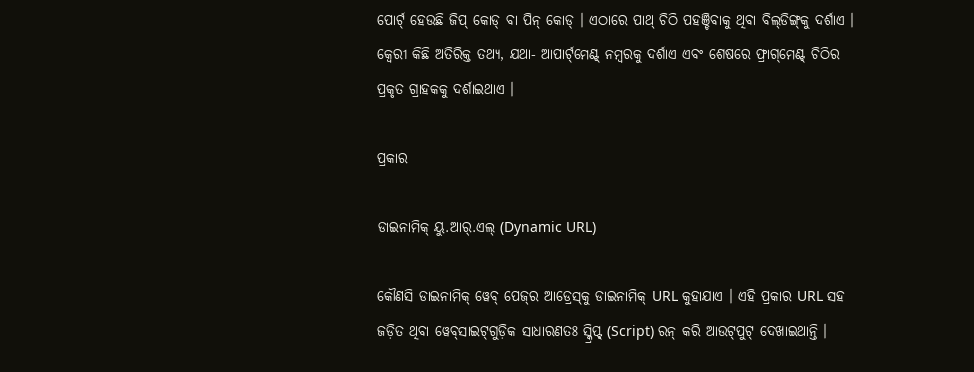ପୋର୍ଟ୍ ହେଉଛି ଜିପ୍ କୋଡ୍ ବା ପିନ୍ କୋଡ୍ । ଏଠାରେ ପାଥ୍ ଚିଠି ପ‌ହଞ୍ଚିବାକୁ ଥିବା ବିଲ୍‌ଡିଙ୍ଗ୍‌କୁ ଦର୍ଶାଏ । କ୍ୱେରୀ କିଛି ଅତିରିକ୍ତ ତ‌ଥ୍ୟ, ଯଥା- ଆପାର୍ଟ୍‌ମେଣ୍ଟ୍ ନମ୍ବରକୁ ଦର୍ଶାଏ ଏବଂ ଶେଷରେ ଫ୍ରାଗ୍‌ମେଣ୍ଟ୍ ଚିଠିର ପ୍ରକୃତ ଗ୍ରାହକ‌କୁ ଦର୍ଶାଇଥାଏ ।

ପ୍ରକାର

ଡାଇନାମିକ୍ ୟୁ.ଆର୍.ଏଲ୍ (Dynamic URL)

କୌଣସି ଡାଇନାମିକ୍ ୱେବ୍ ପେଜ୍‌ର ଆଡ୍ରେସ୍‌କୁ ଡାଇନାମିକ୍ URL କୁହାଯାଏ । ଏହି ପ୍ରକାର URL ସ‌ହ ଜଡ଼ିତ ଥିବା ୱେବ୍‌ସାଇଟ୍‌ଗୁଡ଼ିକ ସାଧାରଣତଃ ସ୍କ୍ରିପ୍ଟ୍ (Script) ରନ୍ କରି ଆଉଟ୍‌ପୁଟ୍ ଦେଖାଇଥାନ୍ତି ।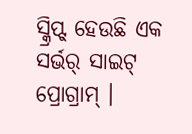ସ୍କ୍ରିପ୍ଟ୍ ହେଉଛି ଏକ ସର୍ଭର୍ ସାଇଟ୍ ପ୍ରୋଗ୍ରାମ୍ ।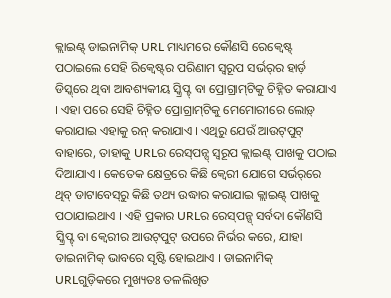କ୍ଲାଇଣ୍ଟ୍ ଡାଇନାମିକ୍ URL ମାଧ୍ୟମରେ କୌଣସି ରେକ୍ୱେଷ୍ଟ୍ ପଠାଇଲେ ସେହି ରିକ୍ୱେଷ୍ଟ୍‌ର ପରିଣାମ ସ୍ୱରୂପ ସର୍ଭର୍‌ର ହାର୍ଡ଼ ଡିସ୍କ୍‌ରେ ଥିବା ଆବଶ୍ୟକୀୟ ସ୍କ୍ରିପ୍ଟ୍ ବା ପ୍ରୋଗ୍ରାମ୍‌ଟିକୁ ଚିହ୍ନିତ କରାଯାଏ । ଏହା ପରେ ସେହି ଚିହ୍ନିତ ପ୍ରୋଗ୍ରାମ୍‌ଟିକୁ ମେମୋରୀରେ ଲୋଡ଼୍ କରାଯାଇ ଏହାକୁ ରନ୍ କରାଯାଏ । ଏଥିରୁ ଯେଉଁ ଆଉଟ୍‌ପୁଟ୍ ବାହାରେ, ତାହାକୁ URLର ରେସ୍‌ପନ୍ସ୍ ସ୍ୱରୂପ କ୍ଲାଇଣ୍ଟ୍ ପାଖକୁ ପଠାଇ ଦିଆଯାଏ । କେତେକ କ୍ଷେତ୍ରରେ କିଛି କ୍ୱେରୀ ଯୋଗେ ସର୍ଭର୍‌ରେ ଥିବ୍ ଡାଟାବେସ୍‌ରୁ କିଛି ତ‌ଥ୍ୟ ଉଦ୍ଧାର କରାଯାଇ କ୍ଲାଇଣ୍ଟ୍ ପାଖକୁ ପଠାଯାଇଥାଏ । ଏହି ପ୍ରକାର URLର ରେସ୍‌ପନ୍ସ୍ ସର୍ବଦା କୌଣସି ସ୍କ୍ରିପ୍ଟ୍ ବା କ୍ୱେରୀର ଆଉଟ୍‌ପୁଟ୍ ଉପରେ ନିର୍ଭର କରେ, ଯାହା ଡାଇନାମିକ୍ ଭାବରେ ସୃଷ୍ଟି ହୋଇଥାଏ । ଡାଇନାମିକ୍ URLଗୁଡ଼ିକରେ ମୁଖ୍ୟତଃ ତଳ‌ଲିଖିତ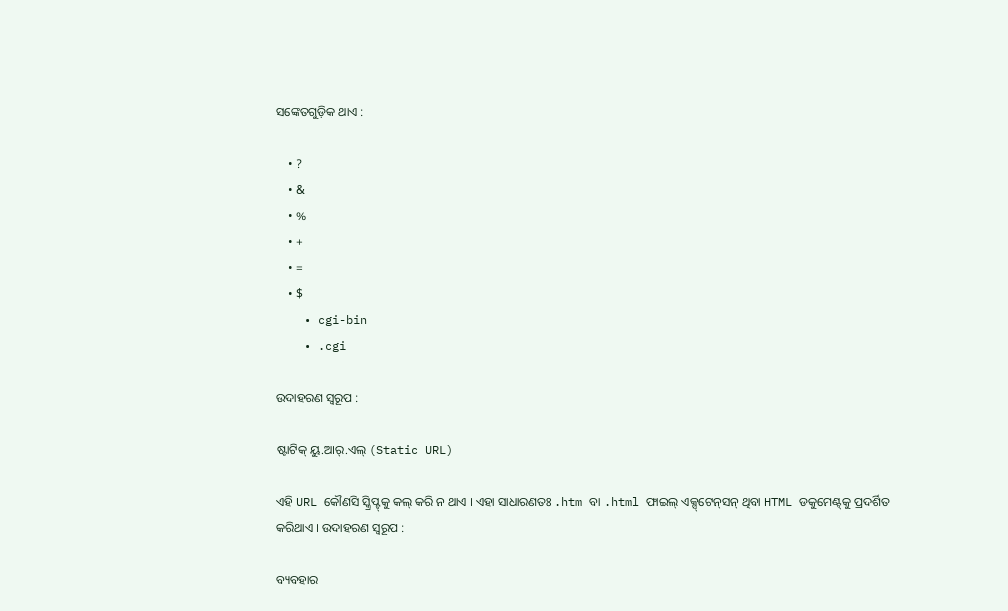ସଙ୍କେତଗୁଡ଼ିକ ଥାଏ :

    • ?
    • &
    • %
    • +
    • =
    • $
    • cgi-bin
    • .cgi

ଉଦାହରଣ ସ୍ୱରୂପ :

ଷ୍ଟାଟିକ୍ ୟୁ.ଆର୍.ଏଲ୍ (Static URL)

ଏହି URL କୌଣସି ସ୍କ୍ରିପ୍ଟ୍‌କୁ କଲ୍ କରି ନ ଥାଏ । ଏହା ସାଧାରଣତଃ .htm ବା .html ଫାଇଲ୍ ଏକ୍ସ୍‌ଟେନ୍‌ସନ୍ ଥିବା HTML ଡକୁମେଣ୍ଟ୍‌କୁ ପ୍ରଦର୍ଶିତ କରିଥାଏ । ଉଦାହରଣ ସ୍ୱରୂପ :

ବ୍ୟବ‌ହାର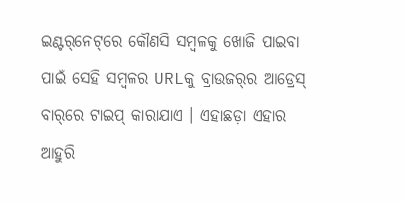ଇଣ୍ଟର୍‌ନେଟ୍‌ରେ କୌଣସି ସମ୍ବଳକୁ ଖୋଜି ପାଇବା ପାଇଁ ସେହି ସମ୍ବଳର URLକୁ ବ୍ରାଉଜର୍‌ର ଆଡ୍ରେସ୍ ବାର୍‌ରେ ଟାଇପ୍ କାରାଯାଏ । ଏହାଛଡ଼ା ଏହାର ଆହୁରି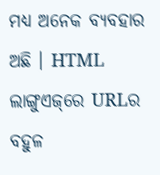ମଧ୍ୟ ଅନେକ ବ୍ୟବ‌ହାର ଅଛି । HTML ଲାଙ୍ଗୁଏଜ୍‌ରେ URLର ବ‌ହୁଳ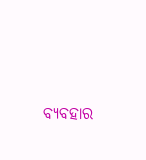ବ୍ୟବ‌ହାର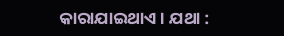କାରାଯାଇଥାଏ । ଯଥା :